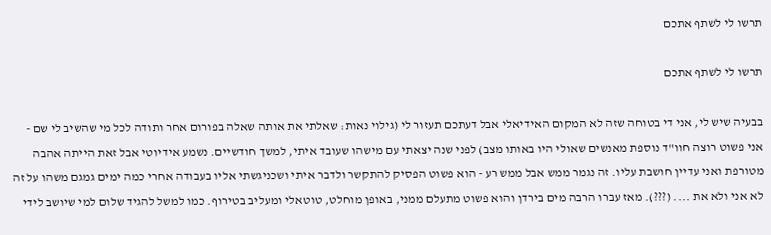תרשו לי לשתף אתכם

תרשו לי לשתף אתכם

בבעיה שיש לי, אני די בטוחה שזה לא המקום האידיאלי אבל דעתכם תעזור לי (גילוי נאות: שאלתי את אותה שאלה בפורום אחר ותודה לכל מי שהשיב לי שם - אני פשוט רוצה חוו"ד נוספת מאנשים שאולי היו באותו מצב) לפני שנה יצאתי עם מישהו שעובד איתי, למשך חודשיים. נשמע אידיוטי אבל זאת הייתה אהבה מטורפת ואני עדיין חושבת עליו. זה נגמר ממש אבל ממש רע - הוא פשוט הפסיק להתקשר ולדבר איתי ושכניגשתי אליו בעבודה אחרי כמה ימים גמגם משהו על זה לא אני ולא את .... (???). מאז עברו הרבה מים בירדן והוא פשוט מתעלם ממני, באופן מוחלט, טוטאלי ומעליב בטירוף. כמו למשל להגיד שלום למי שיושב לידי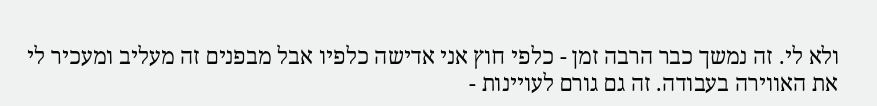ולא לי. זה נמשך כבר הרבה זמן - כלפי חוץ אני אדישה כלפיו אבל מבפנים זה מעליב ומעכיר לי את האווירה בעבודה. זה גם גורם לעויינות -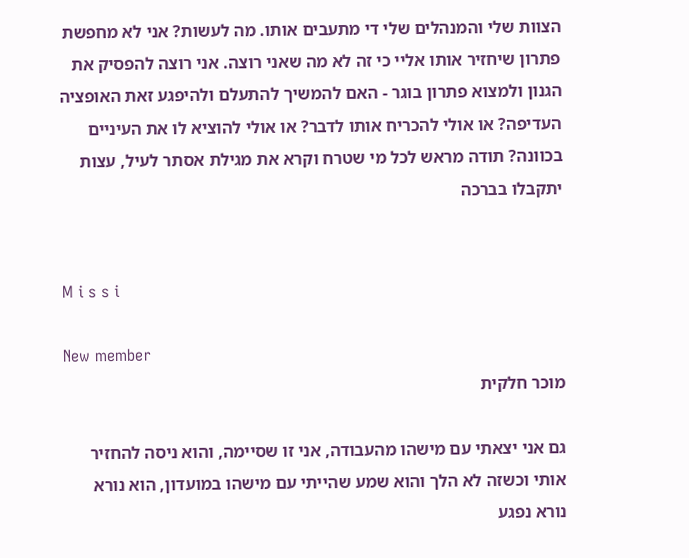הצוות שלי והמנהלים שלי די מתעבים אותו. מה לעשות? אני לא מחפשת פתרון שיחזיר אותו אליי כי זה לא מה שאני רוצה. אני רוצה להפסיק את הגנון ולמצוא פתרון בוגר - האם להמשיך להתעלם ולהיפגע זאת האופציה העדיפה? או אולי להכריח אותו לדבר? או אולי להוציא לו את העיניים בכוונה? תודה מראש לכל מי שטרח וקרא את מגילת אסתר לעיל, עצות יתקבלו בברכה


M i s s i

New member
מוכר חלקית

גם אני יצאתי עם מישהו מהעבודה, אני זו שסיימה, והוא ניסה להחזיר אותי וכשזה לא הלך והוא שמע שהייתי עם מישהו במועדון, הוא נורא נורא נפגע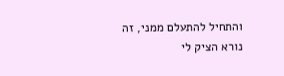והתחיל להתעלם ממני, זה נורא הציק לי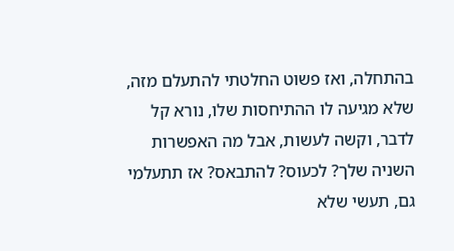בהתחלה, ואז פשוט החלטתי להתעלם מזה, שלא מגיעה לו ההתיחסות שלו, נורא קל לדבר, וקשה לעשות, אבל מה האפשרות השניה שלך? לכעוס? להתבאס? אז תתעלמי גם, תעשי שלא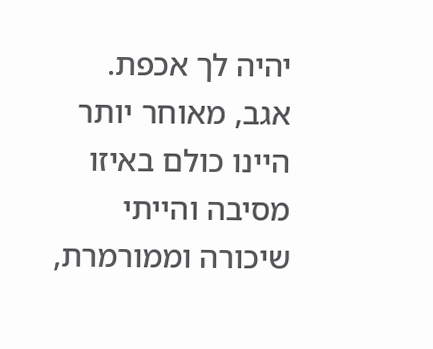יהיה לך אכפת. אגב, מאוחר יותר היינו כולם באיזו מסיבה והייתי שיכורה וממורמרת,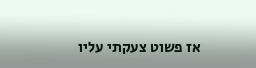אז פשוט צעקתי עליו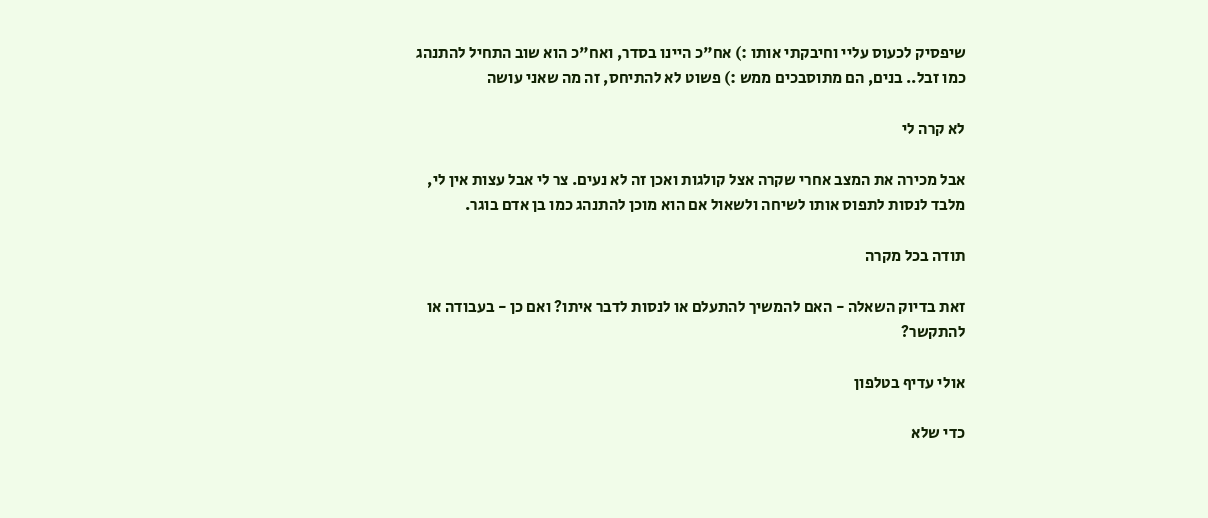שיפסיק לכעוס עליי וחיבקתי אותו :) אח"כ היינו בסדר, ואח"כ הוא שוב התחיל להתנהג כמו זבל.. בנים, הם מתוסבכים ממש :) פשוט לא להתיחס, זה מה שאני עושה

לא קרה לי

אבל מכירה את המצב אחרי שקרה אצל קולגות ואכן זה לא נעים. צר לי אבל עצות אין לי, מלבד לנסות לתפוס אותו לשיחה ולשאול אם הוא מוכן להתנהג כמו בן אדם בוגר.

תודה בכל מקרה

זאת בדיוק השאלה - האם להמשיך להתעלם או לנסות לדבר איתו? ואם כן - בעבודה או להתקשר?

אולי עדיף בטלפון

כדי שלא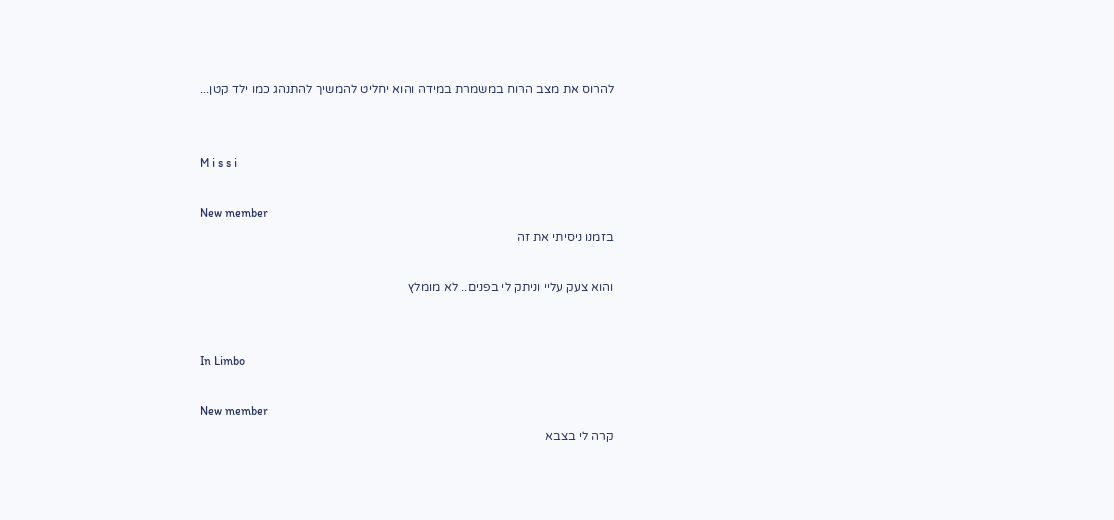להרוס את מצב הרוח במשמרת במידה והוא יחליט להמשיך להתנהג כמו ילד קטן...


M i s s i

New member
בזמנו ניסיתי את זה

והוא צעק עליי וניתק לי בפנים.. לא מומלץ


In Limbo

New member
קרה לי בצבא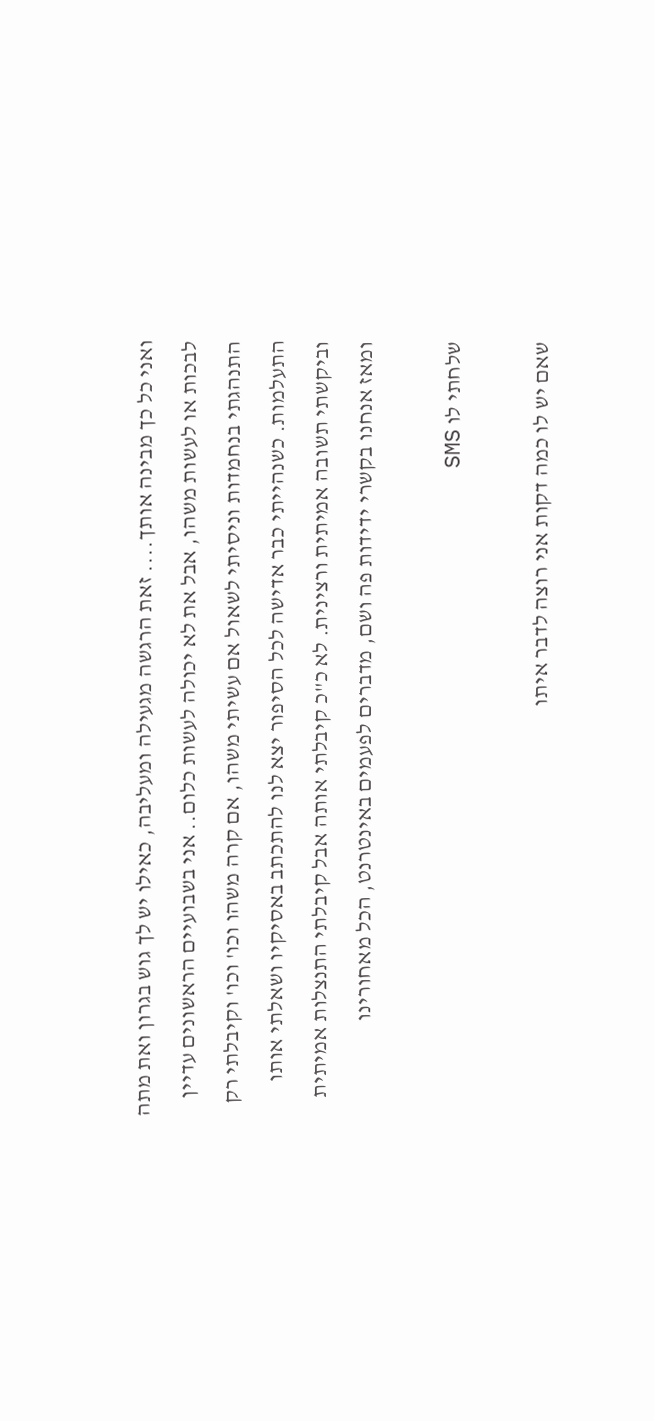ואני כל כך מבינה אותך.... זאת הרגשה מגעילה ומעליבה, כאילו יש לך גוש בגרון ואת מתה לבכות או לעשות משהו, אבל את לא יכולה לעשות כלום.. אני בשבועיים הראשונים עדיין התנהגתי בנחמדות וניסיתי לשאול אם עשיתי משהו, אם קרה משהו וכו' וכו' וקיבלתי רק התעלמות. כשנהייתי כבר אדישה לכל הסיפור יצא לנו להתכתב באסיקיו ושאלתי אותו וביקשתי תשובה אמיתית ורצינית. לא כ"כ קיבלתי אותה אבל קיבלתי התנצלות אמיתית ומאז אנחנו בקשרי ידידות פה ושם, מדברים לפעמים באינטרנט, הכל מאחורינו

שלחתי לו SMS

שאם יש לו כמה דקות אני רוצה לדבר איתו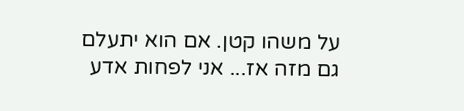על משהו קטן. אם הוא יתעלם גם מזה אז... אני לפחות אדע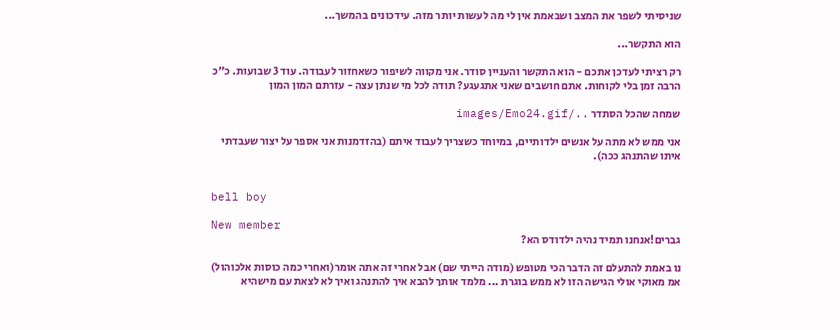שניסיתי לשפר את המצב ושבאמת אין לי מה לעשות יותר מזה. עידכונים בהמשך...

הוא התקשר...

רק רציתי לעדכן אתכם - הוא התקשר והעניין סודר. אני מקווה לשיפור כשאחזור לעבודה. עוד 3 שבועות. כ"כ הרבה זמן בלי לקוחות. אתם חושבים שאני אתגעגע? תודה לכל מי שנתן עצה - עזרתם המון המון

שמחה שהכל הסתדר ../images/Emo24.gif

אני ממש לא מתה על אנשים ילדותיים, במיוחד כשצריך לעבוד איתם (בהזדמנות אני אספר על יצור שעבדתי איתו שהתנהג ככה).


bell boy

New member
גברים!אנחנו תמיד נהיה ילדודס הא?

נו באמת להתעלם זה הדבר הכי מטופש (מודה הייתי שם) אבל אחרי זה אתה אומר(ואחרי כמה כוסות אלכוהול) אמ מאוקי אולי הגישה הזו לא ממש בוגרת ... מלמד אותך להבא איך להתנהג ואיך לא לצאת עם מישהיא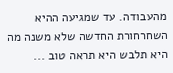מהעבודה. עד שמגיעה ההיא השחרחורת החדשה שלא משנה מה היא תלבש היא תראה טוב ...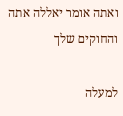ואתה אומר יאללה אתה והחוקים שלך

למעלה